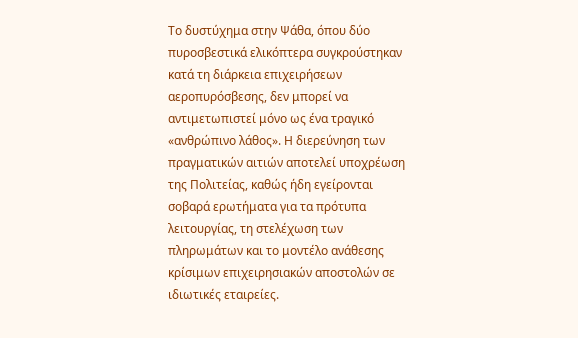Το δυστύχημα στην Ψάθα, όπου δύο πυροσβεστικά ελικόπτερα συγκρούστηκαν κατά τη διάρκεια επιχειρήσεων αεροπυρόσβεσης, δεν μπορεί να αντιμετωπιστεί μόνο ως ένα τραγικό «ανθρώπινο λάθος». Η διερεύνηση των πραγματικών αιτιών αποτελεί υποχρέωση της Πολιτείας, καθώς ήδη εγείρονται σοβαρά ερωτήματα για τα πρότυπα λειτουργίας, τη στελέχωση των πληρωμάτων και το μοντέλο ανάθεσης κρίσιμων επιχειρησιακών αποστολών σε ιδιωτικές εταιρείες.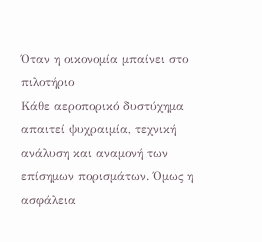Όταν η οικονομία μπαίνει στο πιλοτήριο
Κάθε αεροπορικό δυστύχημα απαιτεί ψυχραιμία, τεχνική ανάλυση και αναμονή των επίσημων πορισμάτων. Όμως η ασφάλεια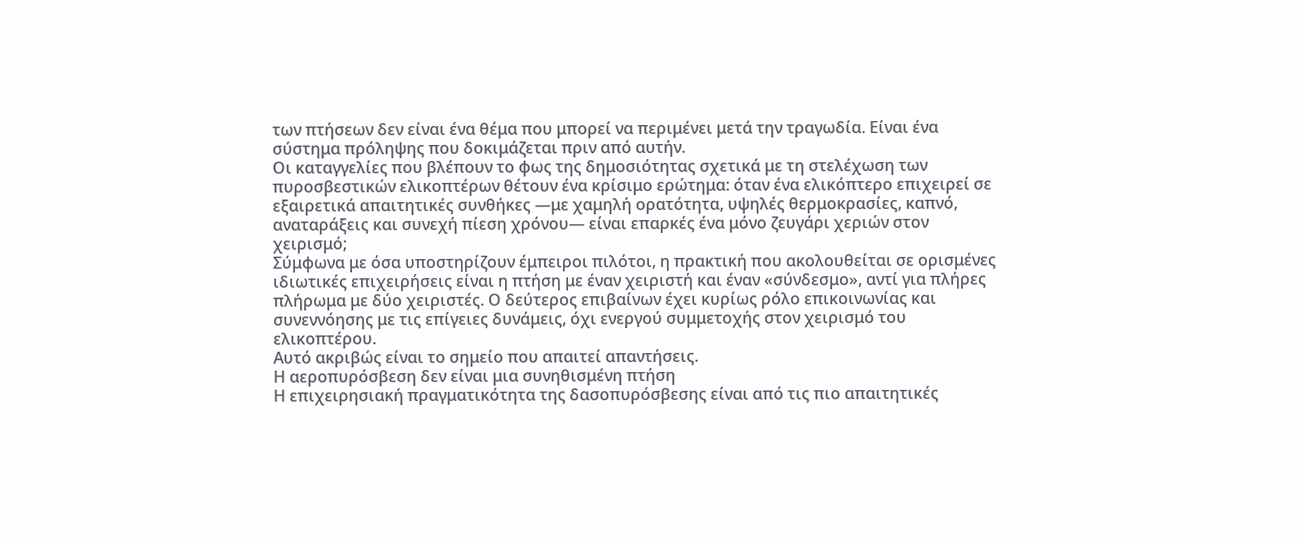των πτήσεων δεν είναι ένα θέμα που μπορεί να περιμένει μετά την τραγωδία. Είναι ένα σύστημα πρόληψης που δοκιμάζεται πριν από αυτήν.
Οι καταγγελίες που βλέπουν το φως της δημοσιότητας σχετικά με τη στελέχωση των πυροσβεστικών ελικοπτέρων θέτουν ένα κρίσιμο ερώτημα: όταν ένα ελικόπτερο επιχειρεί σε εξαιρετικά απαιτητικές συνθήκες —με χαμηλή ορατότητα, υψηλές θερμοκρασίες, καπνό, αναταράξεις και συνεχή πίεση χρόνου— είναι επαρκές ένα μόνο ζευγάρι χεριών στον χειρισμό;
Σύμφωνα με όσα υποστηρίζουν έμπειροι πιλότοι, η πρακτική που ακολουθείται σε ορισμένες ιδιωτικές επιχειρήσεις είναι η πτήση με έναν χειριστή και έναν «σύνδεσμο», αντί για πλήρες πλήρωμα με δύο χειριστές. Ο δεύτερος επιβαίνων έχει κυρίως ρόλο επικοινωνίας και συνεννόησης με τις επίγειες δυνάμεις, όχι ενεργού συμμετοχής στον χειρισμό του ελικοπτέρου.
Αυτό ακριβώς είναι το σημείο που απαιτεί απαντήσεις.
Η αεροπυρόσβεση δεν είναι μια συνηθισμένη πτήση
Η επιχειρησιακή πραγματικότητα της δασοπυρόσβεσης είναι από τις πιο απαιτητικές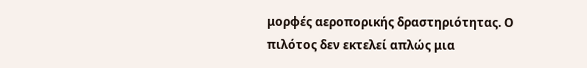μορφές αεροπορικής δραστηριότητας. Ο πιλότος δεν εκτελεί απλώς μια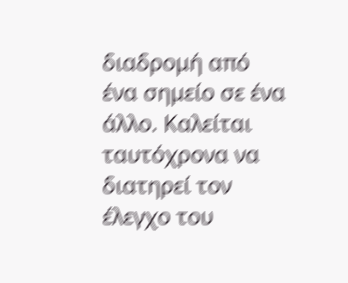διαδρομή από ένα σημείο σε ένα άλλο. Καλείται ταυτόχρονα να διατηρεί τον έλεγχο του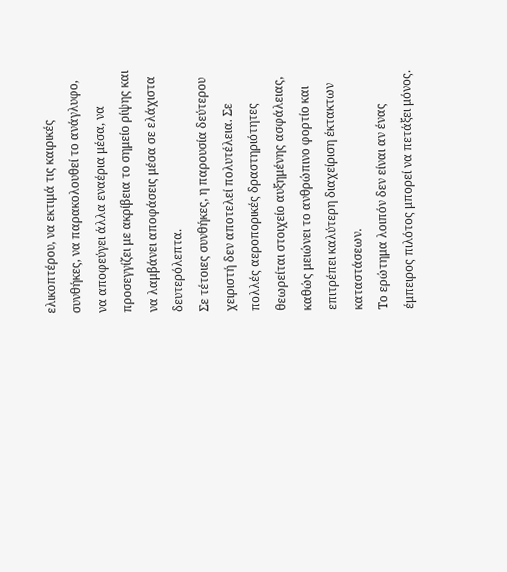ελικοπτέρου, να εκτιμά τις καιρικές συνθήκες, να παρακολουθεί το ανάγλυφο, να αποφεύγει άλλα εναέρια μέσα, να προσεγγίζει με ακρίβεια το σημείο ρίψης και να λαμβάνει αποφάσεις μέσα σε ελάχιστα δευτερόλεπτα.
Σε τέτοιες συνθήκες, η παρουσία δεύτερου χειριστή δεν αποτελεί πολυτέλεια. Σε πολλές αεροπορικές δραστηριότητες θεωρείται στοιχείο αυξημένης ασφάλειας, καθώς μειώνει το ανθρώπινο φορτίο και επιτρέπει καλύτερη διαχείριση έκτακτων καταστάσεων.
Το ερώτημα λοιπόν δεν είναι αν ένας έμπειρος πιλότος μπορεί να πετάξει μόνος.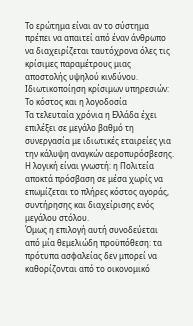Το ερώτημα είναι αν το σύστημα πρέπει να απαιτεί από έναν άνθρωπο να διαχειρίζεται ταυτόχρονα όλες τις κρίσιμες παραμέτρους μιας αποστολής υψηλού κινδύνου.
Ιδιωτικοποίηση κρίσιμων υπηρεσιών: Το κόστος και η λογοδοσία
Τα τελευταία χρόνια η Ελλάδα έχει επιλέξει σε μεγάλο βαθμό τη συνεργασία με ιδιωτικές εταιρείες για την κάλυψη αναγκών αεροπυρόσβεσης. Η λογική είναι γνωστή: η Πολιτεία αποκτά πρόσβαση σε μέσα χωρίς να επωμίζεται το πλήρες κόστος αγοράς, συντήρησης και διαχείρισης ενός μεγάλου στόλου.
Όμως η επιλογή αυτή συνοδεύεται από μία θεμελιώδη προϋπόθεση: τα πρότυπα ασφαλείας δεν μπορεί να καθορίζονται από το οικονομικό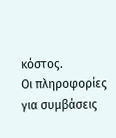κόστος.
Οι πληροφορίες για συμβάσεις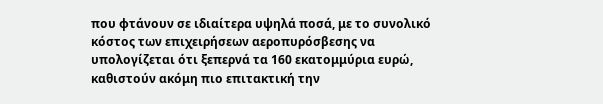που φτάνουν σε ιδιαίτερα υψηλά ποσά, με το συνολικό κόστος των επιχειρήσεων αεροπυρόσβεσης να υπολογίζεται ότι ξεπερνά τα 160 εκατομμύρια ευρώ, καθιστούν ακόμη πιο επιτακτική την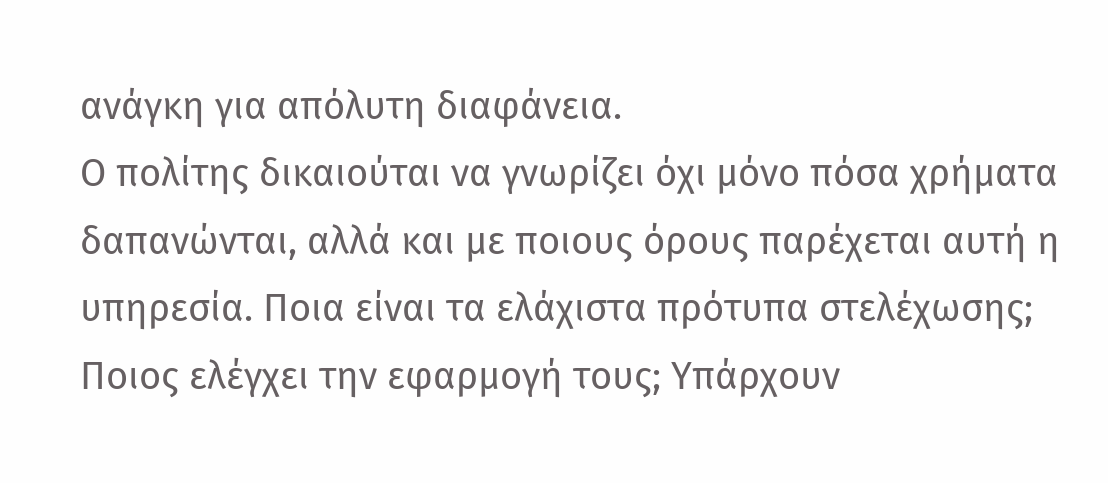ανάγκη για απόλυτη διαφάνεια.
Ο πολίτης δικαιούται να γνωρίζει όχι μόνο πόσα χρήματα δαπανώνται, αλλά και με ποιους όρους παρέχεται αυτή η υπηρεσία. Ποια είναι τα ελάχιστα πρότυπα στελέχωσης; Ποιος ελέγχει την εφαρμογή τους; Υπάρχουν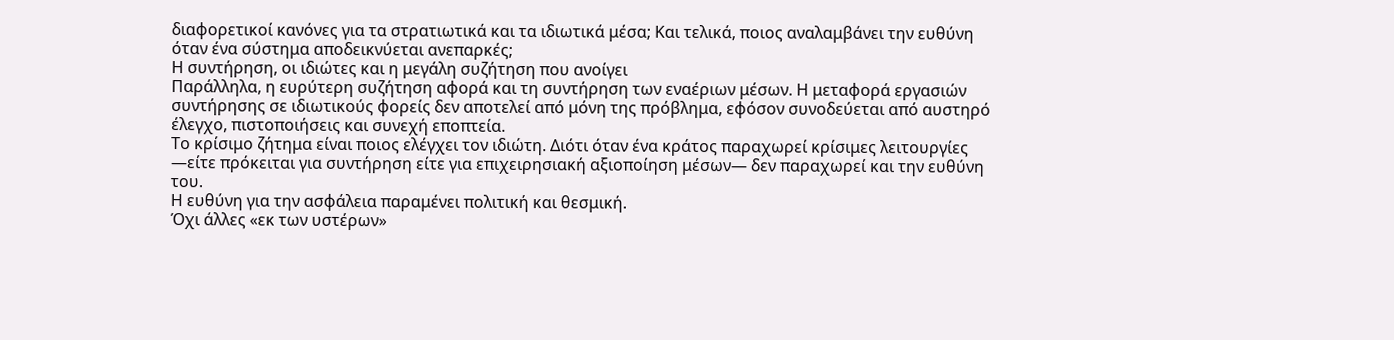διαφορετικοί κανόνες για τα στρατιωτικά και τα ιδιωτικά μέσα; Και τελικά, ποιος αναλαμβάνει την ευθύνη όταν ένα σύστημα αποδεικνύεται ανεπαρκές;
Η συντήρηση, οι ιδιώτες και η μεγάλη συζήτηση που ανοίγει
Παράλληλα, η ευρύτερη συζήτηση αφορά και τη συντήρηση των εναέριων μέσων. Η μεταφορά εργασιών συντήρησης σε ιδιωτικούς φορείς δεν αποτελεί από μόνη της πρόβλημα, εφόσον συνοδεύεται από αυστηρό έλεγχο, πιστοποιήσεις και συνεχή εποπτεία.
Το κρίσιμο ζήτημα είναι ποιος ελέγχει τον ιδιώτη. Διότι όταν ένα κράτος παραχωρεί κρίσιμες λειτουργίες —είτε πρόκειται για συντήρηση είτε για επιχειρησιακή αξιοποίηση μέσων— δεν παραχωρεί και την ευθύνη του.
Η ευθύνη για την ασφάλεια παραμένει πολιτική και θεσμική.
Όχι άλλες «εκ των υστέρων»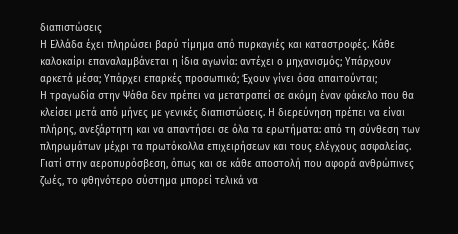διαπιστώσεις
Η Ελλάδα έχει πληρώσει βαρύ τίμημα από πυρκαγιές και καταστροφές. Κάθε καλοκαίρι επαναλαμβάνεται η ίδια αγωνία: αντέχει ο μηχανισμός; Υπάρχουν αρκετά μέσα; Υπάρχει επαρκές προσωπικό; Έχουν γίνει όσα απαιτούνται;
Η τραγωδία στην Ψάθα δεν πρέπει να μετατραπεί σε ακόμη έναν φάκελο που θα κλείσει μετά από μήνες με γενικές διαπιστώσεις. Η διερεύνηση πρέπει να είναι πλήρης, ανεξάρτητη και να απαντήσει σε όλα τα ερωτήματα: από τη σύνθεση των πληρωμάτων μέχρι τα πρωτόκολλα επιχειρήσεων και τους ελέγχους ασφαλείας.
Γιατί στην αεροπυρόσβεση, όπως και σε κάθε αποστολή που αφορά ανθρώπινες ζωές, το φθηνότερο σύστημα μπορεί τελικά να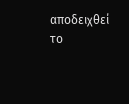αποδειχθεί το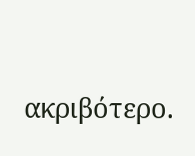ακριβότερο.